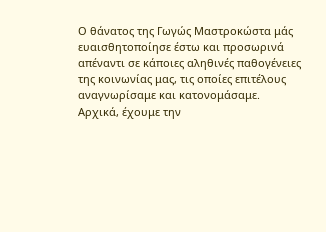Ο θάνατος της Γωγώς Μαστροκώστα μάς ευαισθητοποίησε έστω και προσωρινά απέναντι σε κάποιες αληθινές παθογένειες της κοινωνίας μας, τις οποίες επιτέλους αναγνωρίσαμε και κατονομάσαμε.
Αρχικά, έχουμε την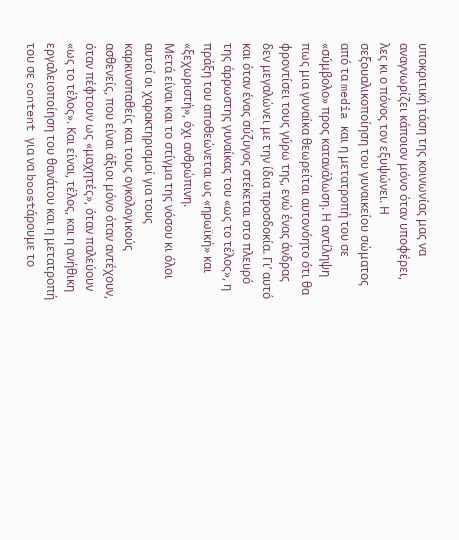υποκριτική τάση της κοινωνίας μας να αναγνωρίζει κάποιον μόνο όταν υποφέρει, λες κι ο πόνος τον εξυψώνει. Η σεξουαλικοποίηση του γυναικείου σώματος από τα media και η μετατροπή του σε «σύμβολο» προς κατανάλωση. Η αντίληψη πως μια γυναίκα θεωρείται αυτονόητο ότι θα φροντίσει τους γύρω της, ενώ ένας άνδρας δεν μεγαλώνει με την ίδια προσδοκία. Γι’ αυτό και όταν ένας σύζυγος στέκεται στο πλευρό της άρρωστης γυναίκας του «ως το τέλος», η πράξη του αποθεώνεται ως «ηρωϊκή» και «ξεχωριστή», όχι ανθρώπινη.
Μετά είναι και το στίγμα της νόσου κι όλοι αυτοί οι χαρακτηρισμοί για τους καρκινοπαθείς και τους ογκολογικούς ασθενείς, που είναι άξιοι μόνο όταν αντέχουν, όταν πέφτουν ως «μαχητές», όταν παλεύουν «ως το τέλος». Και είναι, τέλος, και η ανήθικη εργαλειοποίηση του θανάτου και η μετατροπή του σε content για να boostάρουμε το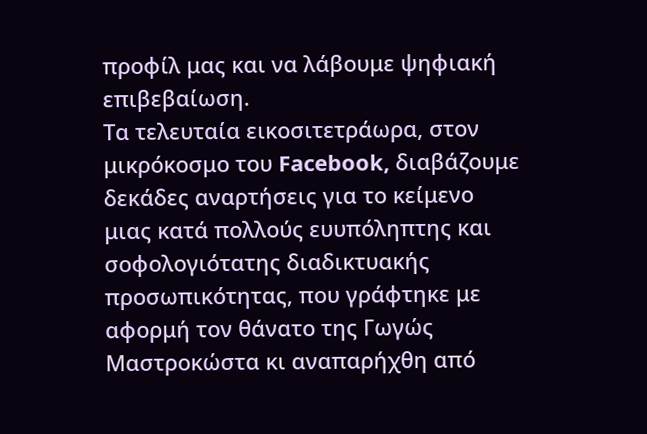προφίλ μας και να λάβουμε ψηφιακή επιβεβαίωση.
Τα τελευταία εικοσιτετράωρα, στον μικρόκοσμο του Facebook, διαβάζουμε δεκάδες αναρτήσεις για το κείμενο μιας κατά πολλούς ευυπόληπτης και σοφολογιότατης διαδικτυακής προσωπικότητας, που γράφτηκε με αφορμή τον θάνατο της Γωγώς Μαστροκώστα κι αναπαρήχθη από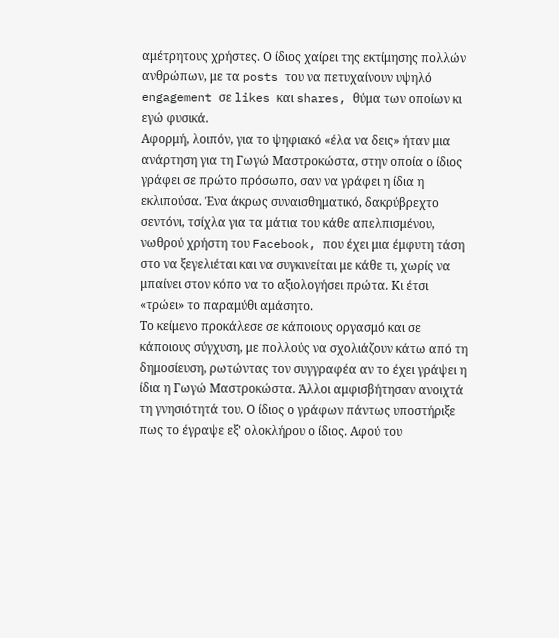αμέτρητους χρήστες. Ο ίδιος χαίρει της εκτίμησης πολλών ανθρώπων, με τα posts του να πετυχαίνουν υψηλό engagement σε likes και shares, θύμα των οποίων κι εγώ φυσικά.
Αφορμή, λοιπόν, για το ψηφιακό «έλα να δεις» ήταν μια ανάρτηση για τη Γωγώ Μαστροκώστα, στην οποία ο ίδιος γράφει σε πρώτο πρόσωπο, σαν να γράφει η ίδια η εκλιπούσα. Ένα άκρως συναισθηματικό, δακρύβρεχτο σεντόνι, τσίχλα για τα μάτια του κάθε απελπισμένου, νωθρού χρήστη του Facebook, που έχει μια έμφυτη τάση στο να ξεγελιέται και να συγκινείται με κάθε τι, χωρίς να μπαίνει στον κόπο να το αξιολογήσει πρώτα. Κι έτσι «τρώει» το παραμύθι αμάσητο.
Το κείμενο προκάλεσε σε κάποιους οργασμό και σε κάποιους σύγχυση, με πολλούς να σχολιάζουν κάτω από τη δημοσίευση, ρωτώντας τον συγγραφέα αν το έχει γράψει η ίδια η Γωγώ Μαστροκώστα. Άλλοι αμφισβήτησαν ανοιχτά τη γνησιότητά του. Ο ίδιος ο γράφων πάντως υποστήριξε πως το έγραψε εξ' ολοκλήρου ο ίδιος. Αφού του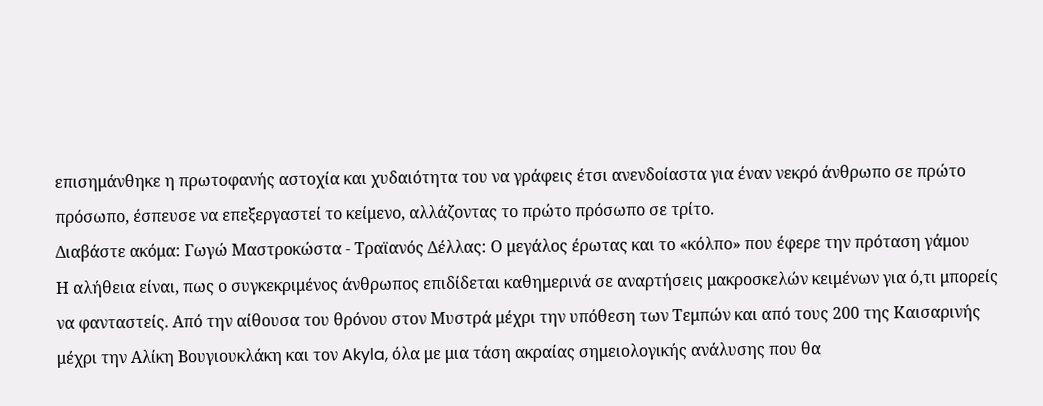επισημάνθηκε η πρωτοφανής αστοχία και χυδαιότητα του να γράφεις έτσι ανενδοίαστα για έναν νεκρό άνθρωπο σε πρώτο πρόσωπο, έσπευσε να επεξεργαστεί το κείμενο, αλλάζοντας το πρώτο πρόσωπο σε τρίτο.
Διαβάστε ακόμα: Γωγώ Μαστροκώστα - Τραϊανός Δέλλας: Ο μεγάλος έρωτας και το «κόλπο» που έφερε την πρόταση γάμου
Η αλήθεια είναι, πως ο συγκεκριμένος άνθρωπος επιδίδεται καθημερινά σε αναρτήσεις μακροσκελών κειμένων για ό,τι μπορείς να φανταστείς. Από την αίθουσα του θρόνου στον Μυστρά μέχρι την υπόθεση των Τεμπών και από τους 200 της Καισαρινής μέχρι την Αλίκη Βουγιουκλάκη και τον Akyla, όλα με μια τάση ακραίας σημειολογικής ανάλυσης που θα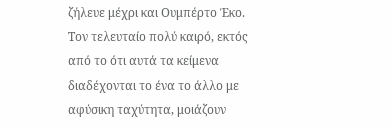ζήλευε μέχρι και Ουμπέρτο Έκο. Τον τελευταίο πολύ καιρό, εκτός από το ότι αυτά τα κείμενα διαδέχονται το ένα το άλλο με αφύσικη ταχύτητα, μοιάζουν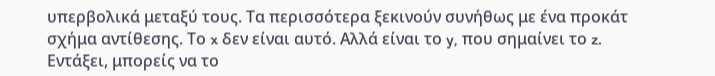υπερβολικά μεταξύ τους. Τα περισσότερα ξεκινούν συνήθως με ένα προκάτ σχήμα αντίθεσης. Το x δεν είναι αυτό. Αλλά είναι το y, που σημαίνει το z.
Εντάξει, μπορείς να το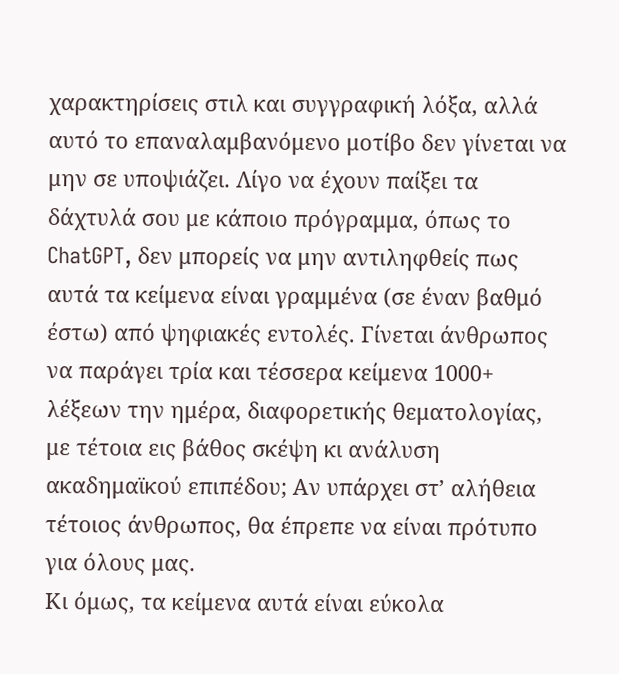χαρακτηρίσεις στιλ και συγγραφική λόξα, αλλά αυτό το επαναλαμβανόμενο μοτίβο δεν γίνεται να μην σε υποψιάζει. Λίγο να έχουν παίξει τα δάχτυλά σου με κάποιο πρόγραμμα, όπως το ChatGPT, δεν μπορείς να μην αντιληφθείς πως αυτά τα κείμενα είναι γραμμένα (σε έναν βαθμό έστω) από ψηφιακές εντολές. Γίνεται άνθρωπος να παράγει τρία και τέσσερα κείμενα 1000+ λέξεων την ημέρα, διαφορετικής θεματολογίας, με τέτοια εις βάθος σκέψη κι ανάλυση ακαδημαϊκού επιπέδου; Αν υπάρχει στ’ αλήθεια τέτοιος άνθρωπος, θα έπρεπε να είναι πρότυπο για όλους μας.
Κι όμως, τα κείμενα αυτά είναι εύκολα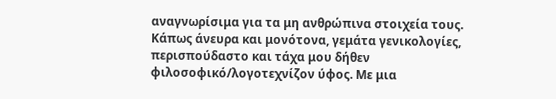αναγνωρίσιμα για τα μη ανθρώπινα στοιχεία τους. Κάπως άνευρα και μονότονα, γεμάτα γενικολογίες, περισπούδαστο και τάχα μου δήθεν φιλοσοφικό/λογοτεχνίζον ύφος. Με μια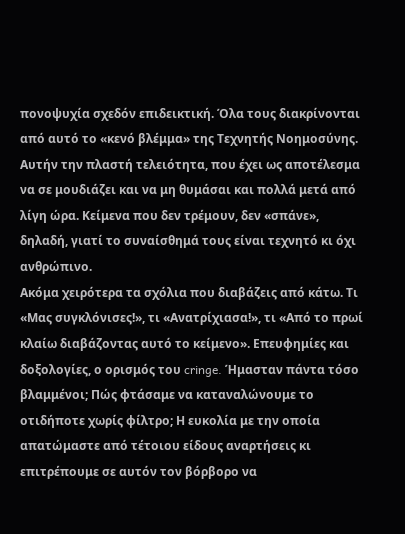πονοψυχία σχεδόν επιδεικτική. Όλα τους διακρίνονται από αυτό το «κενό βλέμμα» της Τεχνητής Νοημοσύνης. Αυτήν την πλαστή τελειότητα, που έχει ως αποτέλεσμα να σε μουδιάζει και να μη θυμάσαι και πολλά μετά από λίγη ώρα. Κείμενα που δεν τρέμουν, δεν «σπάνε», δηλαδή, γιατί το συναίσθημά τους είναι τεχνητό κι όχι ανθρώπινο.
Ακόμα χειρότερα τα σχόλια που διαβάζεις από κάτω. Τι «Μας συγκλόνισες!», τι «Ανατρίχιασα!», τι «Από το πρωί κλαίω διαβάζοντας αυτό το κείμενο». Επευφημίες και δοξολογίες, ο ορισμός του cringe. Ήμασταν πάντα τόσο βλαμμένοι; Πώς φτάσαμε να καταναλώνουμε το οτιδήποτε χωρίς φίλτρο; Η ευκολία με την οποία απατώμαστε από τέτοιου είδους αναρτήσεις κι επιτρέπουμε σε αυτόν τον βόρβορο να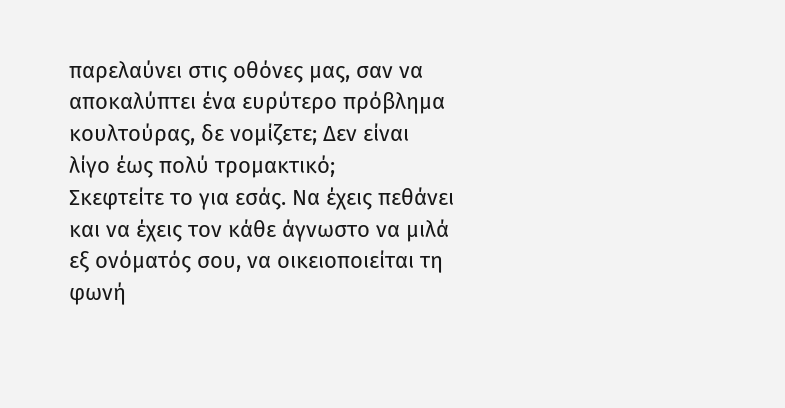παρελαύνει στις οθόνες μας, σαν να αποκαλύπτει ένα ευρύτερο πρόβλημα κουλτούρας, δε νομίζετε; Δεν είναι λίγο έως πολύ τρομακτικό;
Σκεφτείτε το για εσάς. Να έχεις πεθάνει και να έχεις τον κάθε άγνωστο να μιλά εξ ονόματός σου, να οικειοποιείται τη φωνή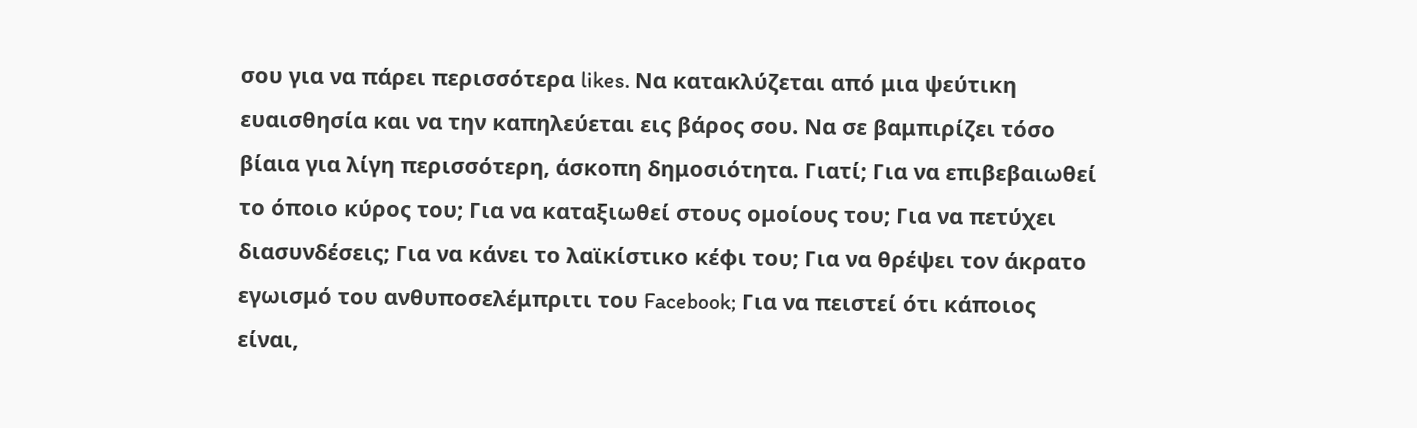σου για να πάρει περισσότερα likes. Να κατακλύζεται από μια ψεύτικη ευαισθησία και να την καπηλεύεται εις βάρος σου. Να σε βαμπιρίζει τόσο βίαια για λίγη περισσότερη, άσκοπη δημοσιότητα. Γιατί; Για να επιβεβαιωθεί το όποιο κύρος του; Για να καταξιωθεί στους ομοίους του; Για να πετύχει διασυνδέσεις; Για να κάνει το λαϊκίστικο κέφι του; Για να θρέψει τον άκρατο εγωισμό του ανθυποσελέμπριτι του Facebook; Για να πειστεί ότι κάποιος είναι,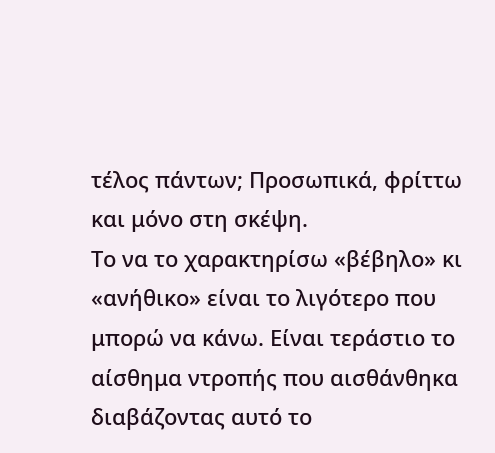τέλος πάντων; Προσωπικά, φρίττω και μόνο στη σκέψη.
Το να το χαρακτηρίσω «βέβηλο» κι «ανήθικο» είναι το λιγότερο που μπορώ να κάνω. Είναι τεράστιο το αίσθημα ντροπής που αισθάνθηκα διαβάζοντας αυτό το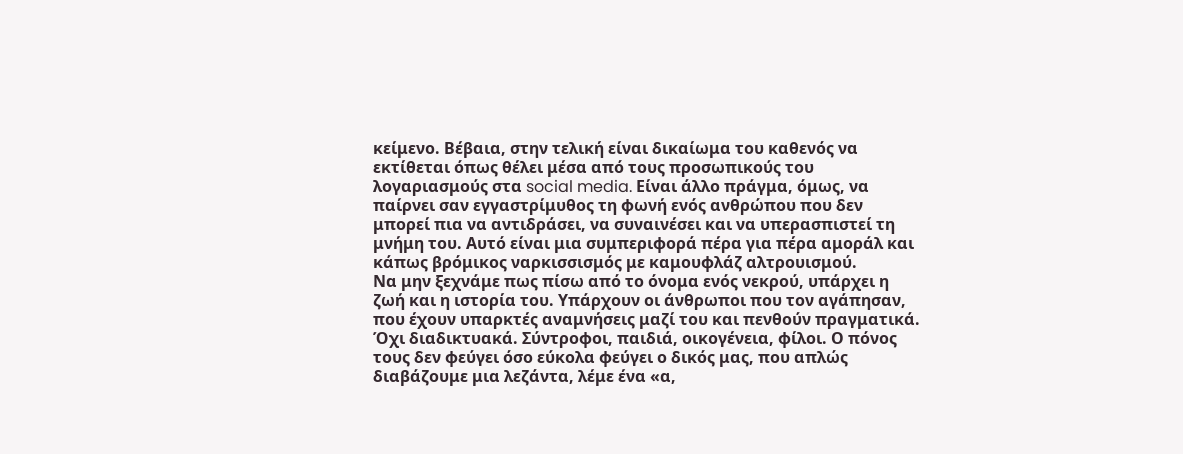κείμενο. Βέβαια, στην τελική είναι δικαίωμα του καθενός να εκτίθεται όπως θέλει μέσα από τους προσωπικούς του λογαριασμούς στα social media. Είναι άλλο πράγμα, όμως, να παίρνει σαν εγγαστρίμυθος τη φωνή ενός ανθρώπου που δεν μπορεί πια να αντιδράσει, να συναινέσει και να υπερασπιστεί τη μνήμη του. Αυτό είναι μια συμπεριφορά πέρα για πέρα αμοράλ και κάπως βρόμικος ναρκισσισμός με καμουφλάζ αλτρουισμού.
Να μην ξεχνάμε πως πίσω από το όνομα ενός νεκρού, υπάρχει η ζωή και η ιστορία του. Υπάρχουν οι άνθρωποι που τον αγάπησαν, που έχουν υπαρκτές αναμνήσεις μαζί του και πενθούν πραγματικά. Όχι διαδικτυακά. Σύντροφοι, παιδιά, οικογένεια, φίλοι. Ο πόνος τους δεν φεύγει όσο εύκολα φεύγει ο δικός μας, που απλώς διαβάζουμε μια λεζάντα, λέμε ένα «α,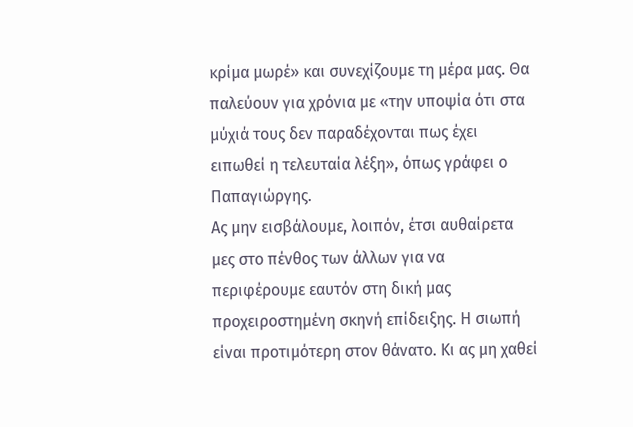κρίμα μωρέ» και συνεχίζουμε τη μέρα μας. Θα παλεύουν για χρόνια με «την υποψία ότι στα μύχιά τους δεν παραδέχονται πως έχει ειπωθεί η τελευταία λέξη», όπως γράφει ο Παπαγιώργης.
Ας μην εισβάλουμε, λοιπόν, έτσι αυθαίρετα μες στο πένθος των άλλων για να περιφέρουμε εαυτόν στη δική μας προχειροστημένη σκηνή επίδειξης. Η σιωπή είναι προτιμότερη στον θάνατο. Κι ας μη χαθεί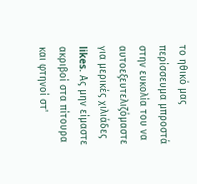το ηθικό μας περίσσευμα μπροστά στην ευκολία του να αυτοεξευτελιζόμαστε για μερικές χιλιάδες likes. Ας μην είμαστε ακριβοί στα πίτουρα και φτηνοί στ'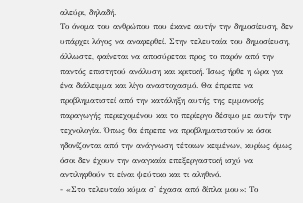αλεύρι, δηλαδή.
Το όνομα του ανθρώπου που έκανε αυτήν την δημοσίευση, δεν υπάρχει λόγος να αναφερθεί. Στην τελευταία του δημοσίευση, άλλωστε, φαίνεται να αποσύρεται προς το παρόν από την παντός επιστητού ανάλυση και κριτική. Ίσως ήρθε η ώρα για ένα διάλειμμα και λίγο αναστοχασμό. Θα έπρεπε να προβληματιστεί από την κατάληξη αυτής της εμμονικής παραγωγής περιεχομένου και το περίεργο δέσιμο με αυτήν την τεχνολογία. Όπως θα έπρεπε να προβληματιστούν κι όσοι ηδονίζονται από την ανάγνωση τέτοιων κειμένων, κυρίως όμως όσοι δεν έχουν την αναγκαία επεξεργαστική ισχύ να αντιληφθούν τι είναι ψεύτικο και τι αληθινό.
- «Στο τελευταίο κύμα σ' έχασα από δίπλα μου»: Το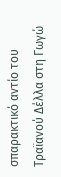σπαρακτικό αντίο του Τραϊανού Δέλλα στη Γωγώ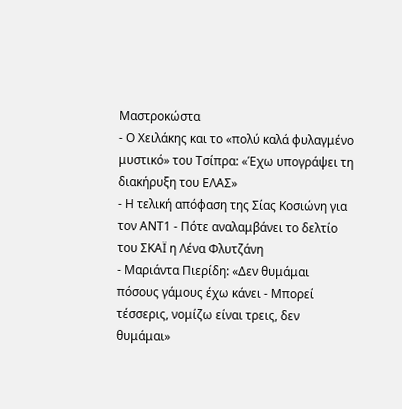Μαστροκώστα
- Ο Χειλάκης και το «πολύ καλά φυλαγμένο μυστικό» του Τσίπρα: «Έχω υπογράψει τη διακήρυξη του ΕΛΑΣ»
- Η τελική απόφαση της Σίας Κοσιώνη για τον ΑΝΤ1 - Πότε αναλαμβάνει το δελτίο του ΣΚΑΪ η Λένα Φλυτζάνη
- Μαριάντα Πιερίδη: «Δεν θυμάμαι πόσους γάμους έχω κάνει - Μπορεί τέσσερις, νομίζω είναι τρεις, δεν θυμάμαι»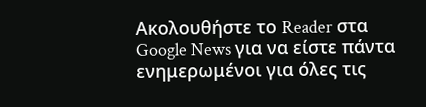Ακολουθήστε το Reader στα Google News για να είστε πάντα ενημερωμένοι για όλες τις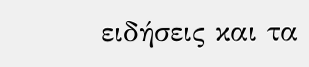ειδήσεις και τα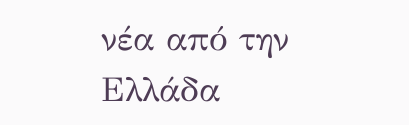νέα από την Ελλάδα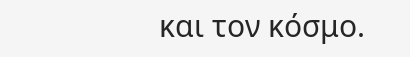και τον κόσμο.